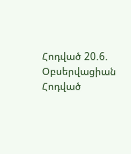Հոդված 20.6. Օբսերվացիան
Հոդված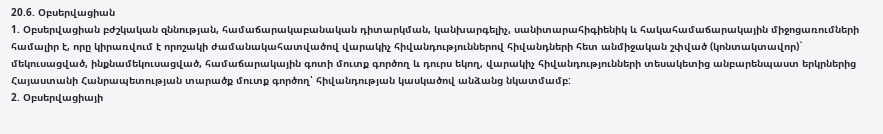20.6. Օբսերվացիան
1. Օբսերվացիան բժշկական զննության, համաճարակաբանական դիտարկման, կանխարգելիչ, սանիտարահիգիենիկ և հակահամաճարակային միջոցառումների համալիր է, որը կիրառվում է որոշակի ժամանակահատվածով վարակիչ հիվանդություններով հիվանդների հետ անմիջական շփված (կոնտակտավոր)` մեկուսացված, ինքնամեկուսացված, համաճարակային գոտի մուտք գործող և դուրս եկող, վարակիչ հիվանդությունների տեսակետից անբարենպաստ երկրներից Հայաստանի Հանրապետության տարածք մուտք գործող՝ հիվանդության կասկածով անձանց նկատմամբ:
2. Օբսերվացիայի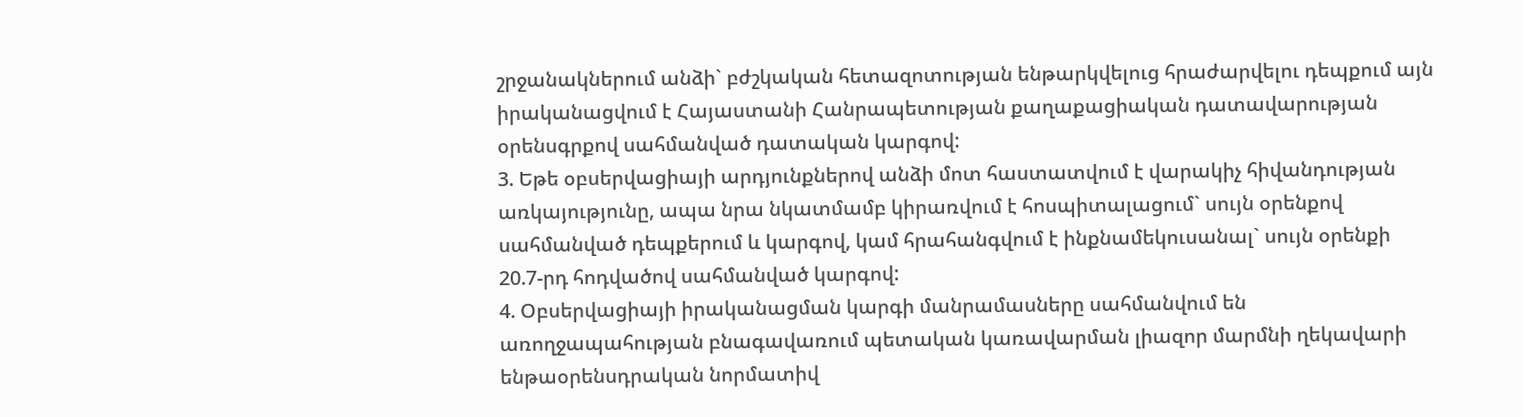շրջանակներում անձի` բժշկական հետազոտության ենթարկվելուց հրաժարվելու դեպքում այն իրականացվում է Հայաստանի Հանրապետության քաղաքացիական դատավարության օրենսգրքով սահմանված դատական կարգով:
3. Եթե օբսերվացիայի արդյունքներով անձի մոտ հաստատվում է վարակիչ հիվանդության առկայությունը, ապա նրա նկատմամբ կիրառվում է հոսպիտալացում` սույն օրենքով սահմանված դեպքերում և կարգով, կամ հրահանգվում է ինքնամեկուսանալ` սույն օրենքի 20.7-րդ հոդվածով սահմանված կարգով:
4. Օբսերվացիայի իրականացման կարգի մանրամասները սահմանվում են առողջապահության բնագավառում պետական կառավարման լիազոր մարմնի ղեկավարի ենթաօրենսդրական նորմատիվ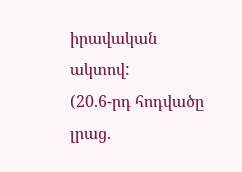իրավական ակտով:
(20.6-րդ հոդվածը լրաց.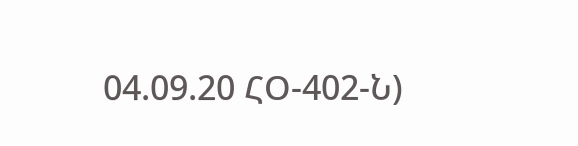04.09.20 ՀՕ-402-Ն)